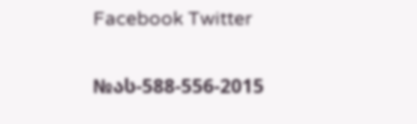Facebook Twitter

№ას-588-556-2015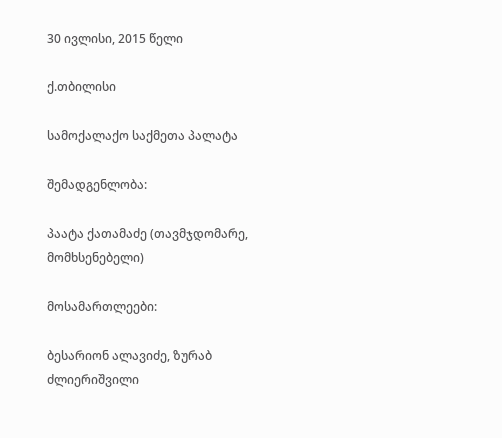30 ივლისი, 2015 წელი

ქ.თბილისი

სამოქალაქო საქმეთა პალატა

შემადგენლობა:

პაატა ქათამაძე (თავმჯდომარე, მომხსენებელი)

მოსამართლეები:

ბესარიონ ალავიძე, ზურაბ ძლიერიშვილი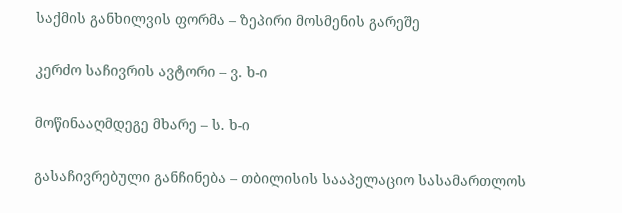საქმის განხილვის ფორმა – ზეპირი მოსმენის გარეშე

კერძო საჩივრის ავტორი – ვ. ხ-ი

მოწინააღმდეგე მხარე – ს. ხ-ი

გასაჩივრებული განჩინება – თბილისის სააპელაციო სასამართლოს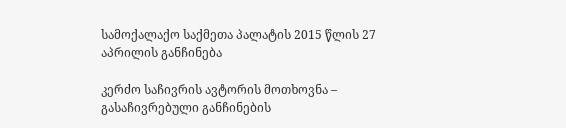სამოქალაქო საქმეთა პალატის 2015 წლის 27 აპრილის განჩინება

კერძო საჩივრის ავტორის მოთხოვნა – გასაჩივრებული განჩინების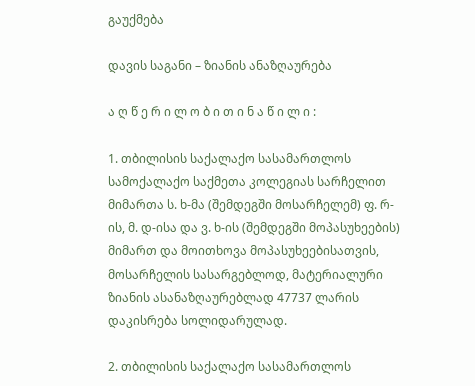გაუქმება

დავის საგანი – ზიანის ანაზღაურება

ა ღ წ ე რ ი ლ ო ბ ი თ ი ნ ა წ ი ლ ი :

1. თბილისის საქალაქო სასამართლოს სამოქალაქო საქმეთა კოლეგიას სარჩელით მიმართა ს. ხ-მა (შემდეგში მოსარჩელემ) ფ. რ-ის, მ. დ-ისა და ვ. ხ-ის (შემდეგში მოპასუხეების) მიმართ და მოითხოვა მოპასუხეებისათვის, მოსარჩელის სასარგებლოდ, მატერიალური ზიანის ასანაზღაურებლად 47737 ლარის დაკისრება სოლიდარულად.

2. თბილისის საქალაქო სასამართლოს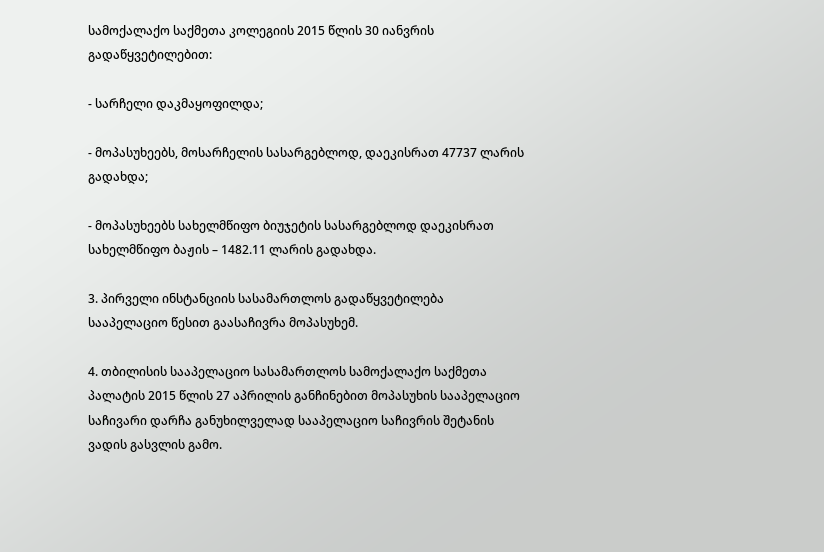სამოქალაქო საქმეთა კოლეგიის 2015 წლის 30 იანვრის გადაწყვეტილებით:

- სარჩელი დაკმაყოფილდა;

- მოპასუხეებს, მოსარჩელის სასარგებლოდ, დაეკისრათ 47737 ლარის გადახდა;

- მოპასუხეებს სახელმწიფო ბიუჯეტის სასარგებლოდ დაეკისრათ სახელმწიფო ბაჟის – 1482.11 ლარის გადახდა.

3. პირველი ინსტანციის სასამართლოს გადაწყვეტილება სააპელაციო წესით გაასაჩივრა მოპასუხემ.

4. თბილისის სააპელაციო სასამართლოს სამოქალაქო საქმეთა პალატის 2015 წლის 27 აპრილის განჩინებით მოპასუხის სააპელაციო საჩივარი დარჩა განუხილველად სააპელაციო საჩივრის შეტანის ვადის გასვლის გამო.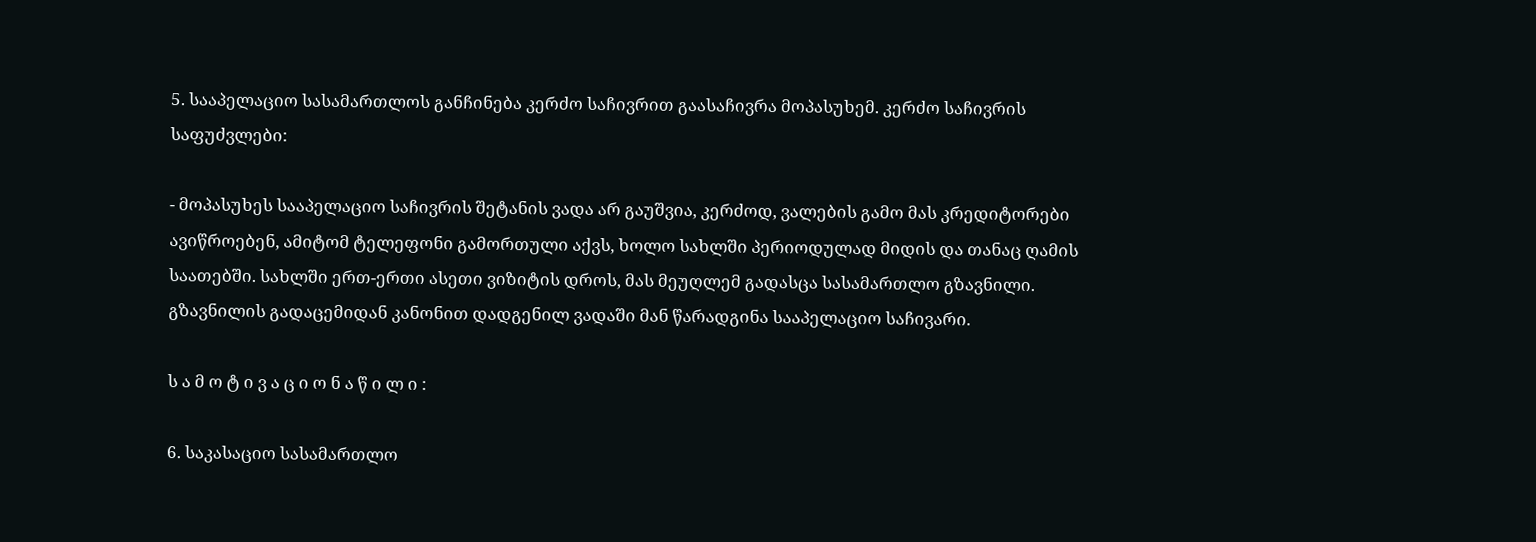5. სააპელაციო სასამართლოს განჩინება კერძო საჩივრით გაასაჩივრა მოპასუხემ. კერძო საჩივრის საფუძვლები:

- მოპასუხეს სააპელაციო საჩივრის შეტანის ვადა არ გაუშვია, კერძოდ, ვალების გამო მას კრედიტორები ავიწროებენ, ამიტომ ტელეფონი გამორთული აქვს, ხოლო სახლში პერიოდულად მიდის და თანაც ღამის საათებში. სახლში ერთ-ერთი ასეთი ვიზიტის დროს, მას მეუღლემ გადასცა სასამართლო გზავნილი. გზავნილის გადაცემიდან კანონით დადგენილ ვადაში მან წარადგინა სააპელაციო საჩივარი.

ს ა მ ო ტ ი ვ ა ც ი ო ნ ა წ ი ლ ი :

6. საკასაციო სასამართლო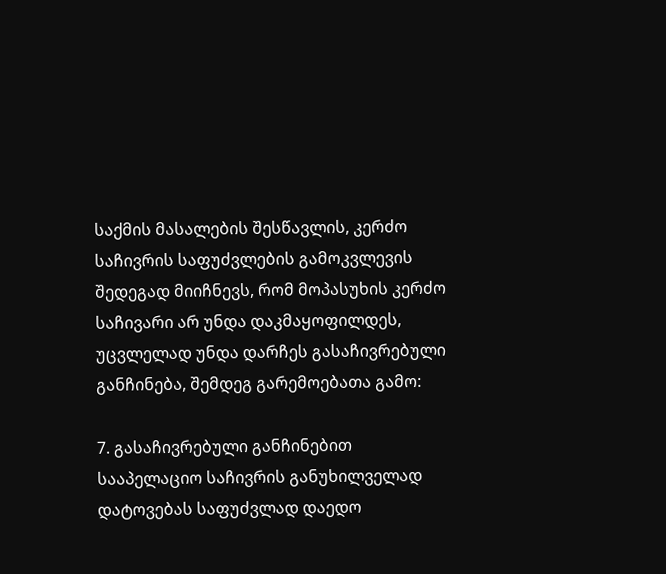საქმის მასალების შესწავლის, კერძო საჩივრის საფუძვლების გამოკვლევის შედეგად მიიჩნევს, რომ მოპასუხის კერძო საჩივარი არ უნდა დაკმაყოფილდეს, უცვლელად უნდა დარჩეს გასაჩივრებული განჩინება, შემდეგ გარემოებათა გამო:

7. გასაჩივრებული განჩინებით სააპელაციო საჩივრის განუხილველად დატოვებას საფუძვლად დაედო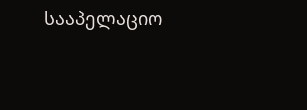სააპელაციო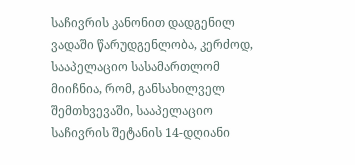საჩივრის კანონით დადგენილ ვადაში წარუდგენლობა, კერძოდ, სააპელაციო სასამართლომ მიიჩნია, რომ, განსახილველ შემთხვევაში, სააპელაციო საჩივრის შეტანის 14-დღიანი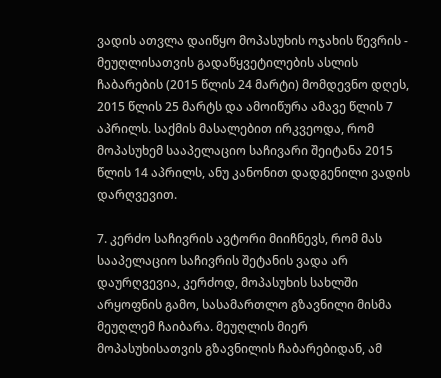ვადის ათვლა დაიწყო მოპასუხის ოჯახის წევრის - მეუღლისათვის გადაწყვეტილების ასლის ჩაბარების (2015 წლის 24 მარტი) მომდევნო დღეს, 2015 წლის 25 მარტს და ამოიწურა ამავე წლის 7 აპრილს. საქმის მასალებით ირკვეოდა, რომ მოპასუხემ სააპელაციო საჩივარი შეიტანა 2015 წლის 14 აპრილს, ანუ კანონით დადგენილი ვადის დარღვევით.

7. კერძო საჩივრის ავტორი მიიჩნევს, რომ მას სააპელაციო საჩივრის შეტანის ვადა არ დაურღვევია, კერძოდ, მოპასუხის სახლში არყოფნის გამო, სასამართლო გზავნილი მისმა მეუღლემ ჩაიბარა. მეუღლის მიერ მოპასუხისათვის გზავნილის ჩაბარებიდან, ამ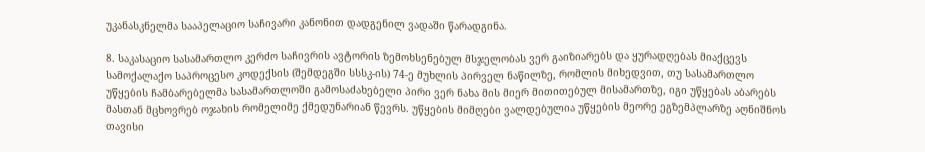უკანასკნელმა სააპელაციო საჩივარი კანონით დადგენილ ვადაში წარადგინა.

8. საკასაციო სასამართლო კერძო საჩივრის ავტორის ზემოხსენებულ მსჯელობას ვერ გაიზიარებს და ყურადღებას მიაქცევს სამოქალაქო საპროცესო კოდექსის (შემდეგში სსსკ-ის) 74-ე მუხლის პირველ ნაწილზე, რომლის მიხედვით, თუ სასამართლო უწყების ჩამბარებელმა სასამართლოში გამოსაძახებელი პირი ვერ ნახა მის მიერ მითითებულ მისამართზე, იგი უწყებას აბარებს მასთან მცხოვრებ ოჯახის რომელიმე ქმედუნარიან წევრს. უწყების მიმღები ვალდებულია უწყების მეორე ეგზემპლარზე აღნიშნოს თავისი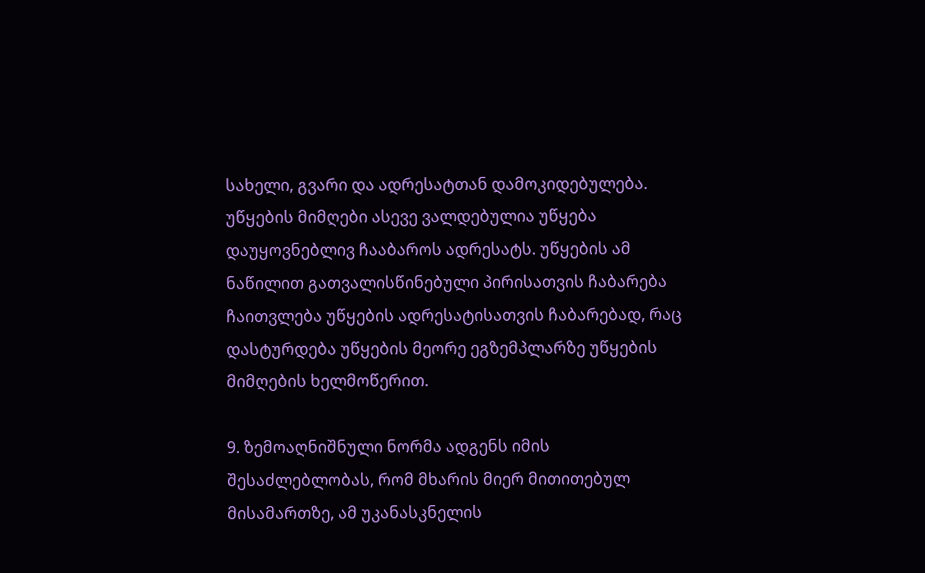სახელი, გვარი და ადრესატთან დამოკიდებულება. უწყების მიმღები ასევე ვალდებულია უწყება დაუყოვნებლივ ჩააბაროს ადრესატს. უწყების ამ ნაწილით გათვალისწინებული პირისათვის ჩაბარება ჩაითვლება უწყების ადრესატისათვის ჩაბარებად, რაც დასტურდება უწყების მეორე ეგზემპლარზე უწყების მიმღების ხელმოწერით.

9. ზემოაღნიშნული ნორმა ადგენს იმის შესაძლებლობას, რომ მხარის მიერ მითითებულ მისამართზე, ამ უკანასკნელის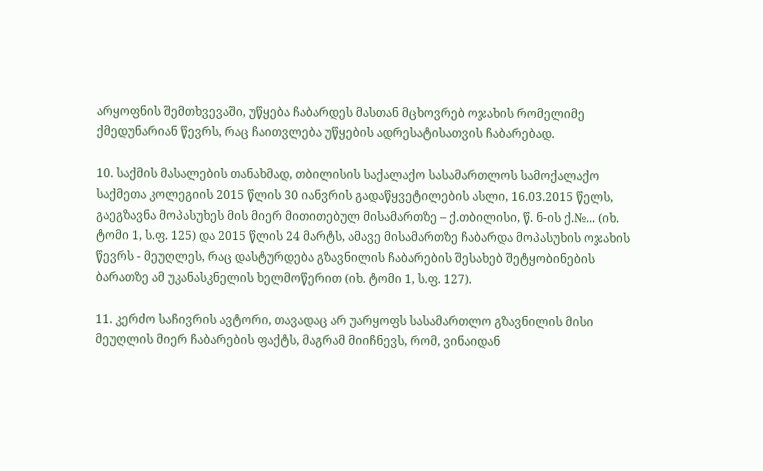არყოფნის შემთხვევაში, უწყება ჩაბარდეს მასთან მცხოვრებ ოჯახის რომელიმე ქმედუნარიან წევრს, რაც ჩაითვლება უწყების ადრესატისათვის ჩაბარებად.

10. საქმის მასალების თანახმად, თბილისის საქალაქო სასამართლოს სამოქალაქო საქმეთა კოლეგიის 2015 წლის 30 იანვრის გადაწყვეტილების ასლი, 16.03.2015 წელს, გაეგზავნა მოპასუხეს მის მიერ მითითებულ მისამართზე – ქ.თბილისი, წ. ნ-ის ქ.№... (იხ. ტომი 1, ს.ფ. 125) და 2015 წლის 24 მარტს, ამავე მისამართზე ჩაბარდა მოპასუხის ოჯახის წევრს - მეუღლეს, რაც დასტურდება გზავნილის ჩაბარების შესახებ შეტყობინების ბარათზე ამ უკანასკნელის ხელმოწერით (იხ. ტომი 1, ს.ფ. 127).

11. კერძო საჩივრის ავტორი, თავადაც არ უარყოფს სასამართლო გზავნილის მისი მეუღლის მიერ ჩაბარების ფაქტს, მაგრამ მიიჩნევს, რომ, ვინაიდან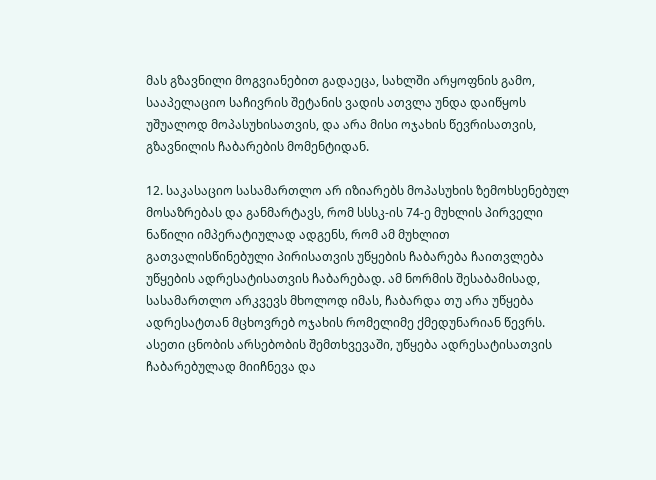მას გზავნილი მოგვიანებით გადაეცა, სახლში არყოფნის გამო, სააპელაციო საჩივრის შეტანის ვადის ათვლა უნდა დაიწყოს უშუალოდ მოპასუხისათვის, და არა მისი ოჯახის წევრისათვის, გზავნილის ჩაბარების მომენტიდან.

12. საკასაციო სასამართლო არ იზიარებს მოპასუხის ზემოხსენებულ მოსაზრებას და განმარტავს, რომ სსსკ-ის 74-ე მუხლის პირველი ნაწილი იმპერატიულად ადგენს, რომ ამ მუხლით გათვალისწინებული პირისათვის უწყების ჩაბარება ჩაითვლება უწყების ადრესატისათვის ჩაბარებად. ამ ნორმის შესაბამისად, სასამართლო არკვევს მხოლოდ იმას, ჩაბარდა თუ არა უწყება ადრესატთან მცხოვრებ ოჯახის რომელიმე ქმედუნარიან წევრს. ასეთი ცნობის არსებობის შემთხვევაში, უწყება ადრესატისათვის ჩაბარებულად მიიჩნევა და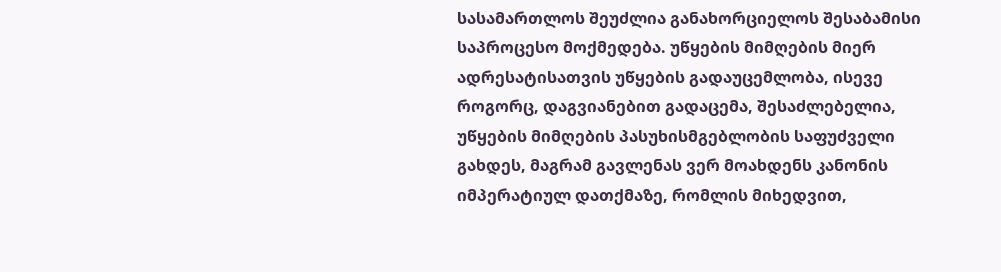სასამართლოს შეუძლია განახორციელოს შესაბამისი საპროცესო მოქმედება. უწყების მიმღების მიერ ადრესატისათვის უწყების გადაუცემლობა, ისევე როგორც, დაგვიანებით გადაცემა, შესაძლებელია, უწყების მიმღების პასუხისმგებლობის საფუძველი გახდეს, მაგრამ გავლენას ვერ მოახდენს კანონის იმპერატიულ დათქმაზე, რომლის მიხედვით,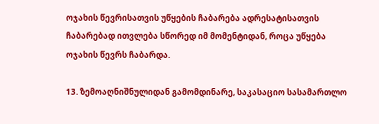ოჯახის წევრისათვის უწყების ჩაბარება ადრესატისათვის ჩაბარებად ითვლება სწორედ იმ მომენტიდან, როცა უწყება ოჯახის წევრს ჩაბარდა.

13. ზემოაღნიშნულიდან გამომდინარე, საკასაციო სასამართლო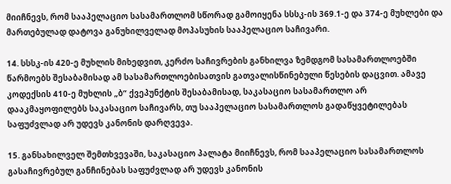მიიჩნევს, რომ სააპელაციო სასამართლომ სწორად გამოიყენა სსსკ-ის 369.1-ე და 374-ე მუხლები და მართებულად დატოვა განუხილველად მოპასუხის სააპელაციო საჩივარი.

14. სსსკ-ის 420-ე მუხლის მიხედვით, კერძო საჩივრების განხილვა ზემდგომ სასამართლოებში წარმოებს შესაბამისად ამ სასამართლოებისათვის გათვალისწინებული წესების დაცვით. ამავე კოდექსის 410-ე მუხლის „ბ“ ქვეპუნქტის შესაბამისად, საკასაციო სასამართლო არ დააკმაყოფილებს საკასაციო საჩივარს, თუ სააპელაციო სასამართლოს გადაწყვეტილებას საფუძვლად არ უდევს კანონის დარღვევა.

15. განსახილველ შემთხვევაში, საკასაციო პალატა მიიჩნევს, რომ სააპელაციო სასამართლოს გასაჩივრებულ განჩინებას საფუძვლად არ უდევს კანონის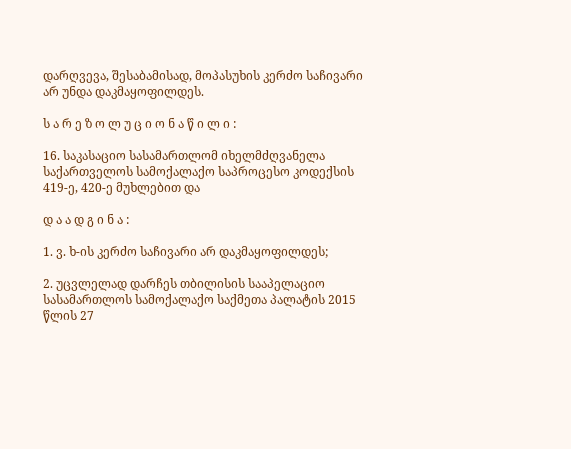დარღვევა, შესაბამისად, მოპასუხის კერძო საჩივარი არ უნდა დაკმაყოფილდეს.

ს ა რ ე ზ ო ლ უ ც ი ო ნ ა წ ი ლ ი :

16. საკასაციო სასამართლომ იხელმძღვანელა საქართველოს სამოქალაქო საპროცესო კოდექსის 419-ე, 420-ე მუხლებით და

დ ა ა დ გ ი ნ ა :

1. ვ. ხ-ის კერძო საჩივარი არ დაკმაყოფილდეს;

2. უცვლელად დარჩეს თბილისის სააპელაციო სასამართლოს სამოქალაქო საქმეთა პალატის 2015 წლის 27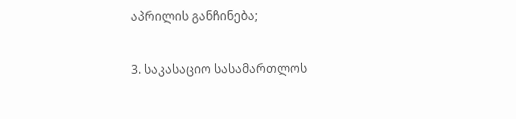აპრილის განჩინება;

3. საკასაციო სასამართლოს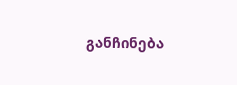განჩინება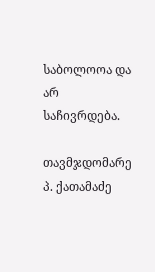საბოლოოა და არ საჩივრდება.

თავმჯდომარე პ. ქათამაძე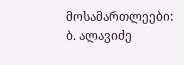მოსამართლეები: ბ. ალავიძე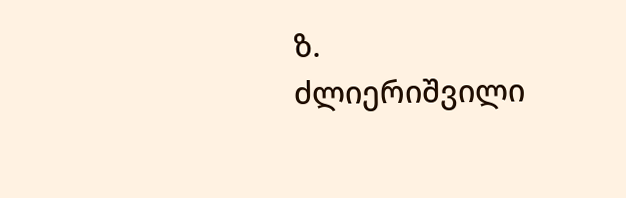ზ. ძლიერიშვილი